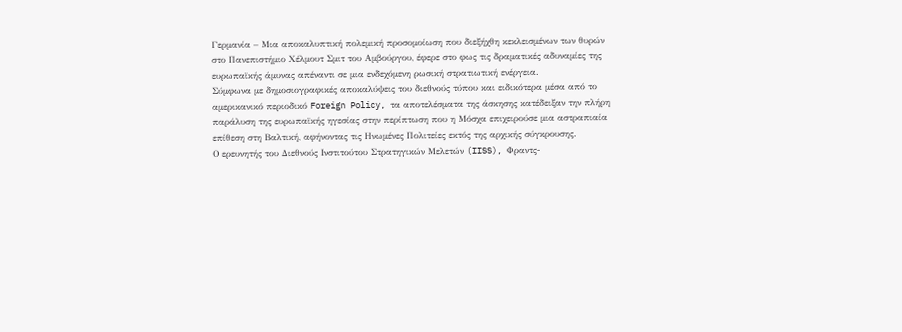Γερμανία – Μια αποκαλυπτική πολεμική προσομοίωση που διεξήχθη κεκλεισμένων των θυρών στο Πανεπιστήμιο Χέλμουτ Σμιτ του Αμβούργου, έφερε στο φως τις δραματικές αδυναμίες της ευρωπαϊκής άμυνας απέναντι σε μια ενδεχόμενη ρωσική στρατιωτική ενέργεια.
Σύμφωνα με δημοσιογραφικές αποκαλύψεις του διεθνούς τύπου και ειδικότερα μέσα από το αμερικανικό περιοδικό Foreign Policy, τα αποτελέσματα της άσκησης κατέδειξαν την πλήρη παράλυση της ευρωπαϊκής ηγεσίας στην περίπτωση που η Μόσχα επιχειρούσε μια αστραπιαία επίθεση στη Βαλτική, αφήνοντας τις Ηνωμένες Πολιτείες εκτός της αρχικής σύγκρουσης.
Ο ερευνητής του Διεθνούς Ινστιτούτου Στρατηγικών Μελετών (IISS), Φραντς-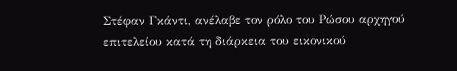Στέφαν Γκάντι, ανέλαβε τον ρόλο του Ρώσου αρχηγού επιτελείου κατά τη διάρκεια του εικονικού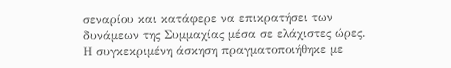σεναρίου και κατάφερε να επικρατήσει των δυνάμεων της Συμμαχίας μέσα σε ελάχιστες ώρες.
Η συγκεκριμένη άσκηση πραγματοποιήθηκε με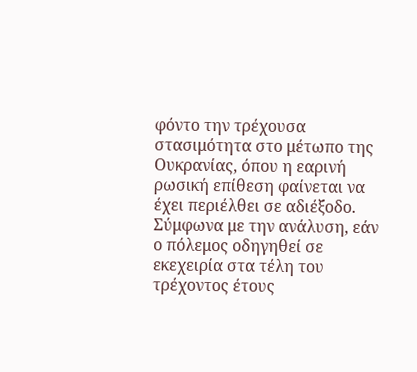φόντο την τρέχουσα στασιμότητα στο μέτωπο της Ουκρανίας, όπου η εαρινή ρωσική επίθεση φαίνεται να έχει περιέλθει σε αδιέξοδο.
Σύμφωνα με την ανάλυση, εάν ο πόλεμος οδηγηθεί σε εκεχειρία στα τέλη του τρέχοντος έτους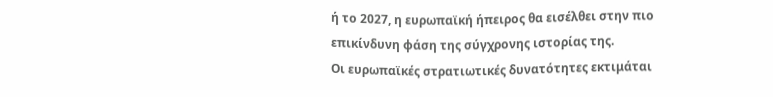ή το 2027, η ευρωπαϊκή ήπειρος θα εισέλθει στην πιο επικίνδυνη φάση της σύγχρονης ιστορίας της.
Οι ευρωπαϊκές στρατιωτικές δυνατότητες εκτιμάται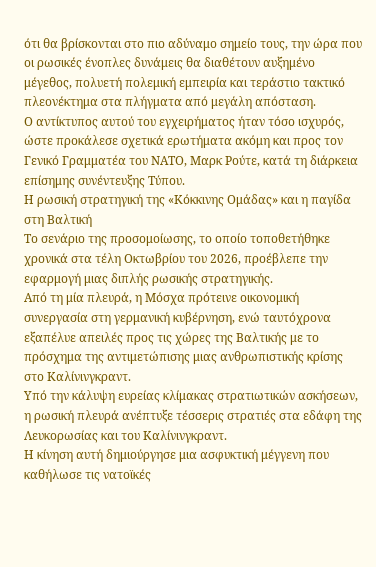ότι θα βρίσκονται στο πιο αδύναμο σημείο τους, την ώρα που οι ρωσικές ένοπλες δυνάμεις θα διαθέτουν αυξημένο μέγεθος, πολυετή πολεμική εμπειρία και τεράστιο τακτικό πλεονέκτημα στα πλήγματα από μεγάλη απόσταση.
Ο αντίκτυπος αυτού του εγχειρήματος ήταν τόσο ισχυρός, ώστε προκάλεσε σχετικά ερωτήματα ακόμη και προς τον Γενικό Γραμματέα του ΝΑΤΟ, Μαρκ Ρούτε, κατά τη διάρκεια επίσημης συνέντευξης Τύπου.
Η ρωσική στρατηγική της «Κόκκινης Ομάδας» και η παγίδα στη Βαλτική
Το σενάριο της προσομοίωσης, το οποίο τοποθετήθηκε χρονικά στα τέλη Οκτωβρίου του 2026, προέβλεπε την εφαρμογή μιας διπλής ρωσικής στρατηγικής.
Από τη μία πλευρά, η Μόσχα πρότεινε οικονομική συνεργασία στη γερμανική κυβέρνηση, ενώ ταυτόχρονα εξαπέλυε απειλές προς τις χώρες της Βαλτικής με το πρόσχημα της αντιμετώπισης μιας ανθρωπιστικής κρίσης στο Καλίνινγκραντ.
Υπό την κάλυψη ευρείας κλίμακας στρατιωτικών ασκήσεων, η ρωσική πλευρά ανέπτυξε τέσσερις στρατιές στα εδάφη της Λευκορωσίας και του Καλίνινγκραντ.
Η κίνηση αυτή δημιούργησε μια ασφυκτική μέγγενη που καθήλωσε τις νατοϊκές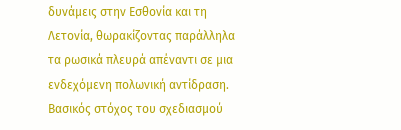δυνάμεις στην Εσθονία και τη Λετονία, θωρακίζοντας παράλληλα τα ρωσικά πλευρά απέναντι σε μια ενδεχόμενη πολωνική αντίδραση.
Βασικός στόχος του σχεδιασμού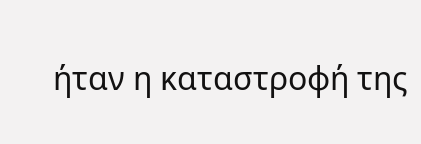ήταν η καταστροφή της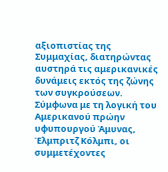αξιοπιστίας της Συμμαχίας, διατηρώντας αυστηρά τις αμερικανικές δυνάμεις εκτός της ζώνης των συγκρούσεων.
Σύμφωνα με τη λογική του Αμερικανού πρώην υφυπουργού Άμυνας, Έλμπριτζ Κόλμπι, οι συμμετέχοντες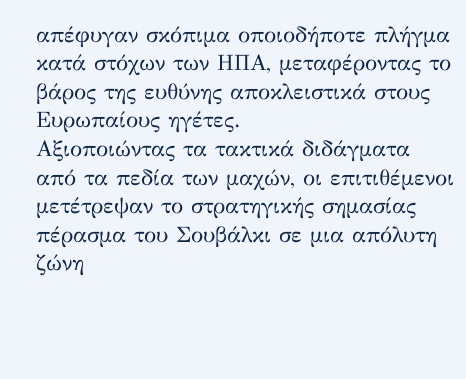απέφυγαν σκόπιμα οποιοδήποτε πλήγμα κατά στόχων των ΗΠΑ, μεταφέροντας το βάρος της ευθύνης αποκλειστικά στους Ευρωπαίους ηγέτες.
Αξιοποιώντας τα τακτικά διδάγματα από τα πεδία των μαχών, οι επιτιθέμενοι μετέτρεψαν το στρατηγικής σημασίας πέρασμα του Σουβάλκι σε μια απόλυτη ζώνη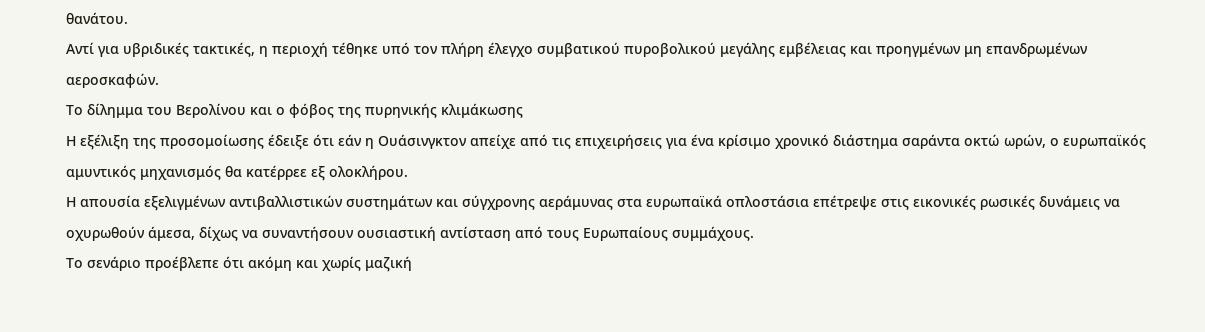θανάτου.
Αντί για υβριδικές τακτικές, η περιοχή τέθηκε υπό τον πλήρη έλεγχο συμβατικού πυροβολικού μεγάλης εμβέλειας και προηγμένων μη επανδρωμένων αεροσκαφών.
Το δίλημμα του Βερολίνου και ο φόβος της πυρηνικής κλιμάκωσης
Η εξέλιξη της προσομοίωσης έδειξε ότι εάν η Ουάσινγκτον απείχε από τις επιχειρήσεις για ένα κρίσιμο χρονικό διάστημα σαράντα οκτώ ωρών, ο ευρωπαϊκός αμυντικός μηχανισμός θα κατέρρεε εξ ολοκλήρου.
Η απουσία εξελιγμένων αντιβαλλιστικών συστημάτων και σύγχρονης αεράμυνας στα ευρωπαϊκά οπλοστάσια επέτρεψε στις εικονικές ρωσικές δυνάμεις να οχυρωθούν άμεσα, δίχως να συναντήσουν ουσιαστική αντίσταση από τους Ευρωπαίους συμμάχους.
Το σενάριο προέβλεπε ότι ακόμη και χωρίς μαζική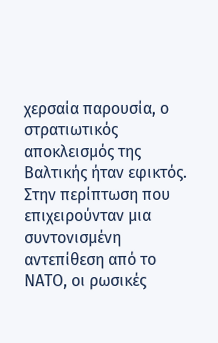χερσαία παρουσία, ο στρατιωτικός αποκλεισμός της Βαλτικής ήταν εφικτός.
Στην περίπτωση που επιχειρούνταν μια συντονισμένη αντεπίθεση από το ΝΑΤΟ, οι ρωσικές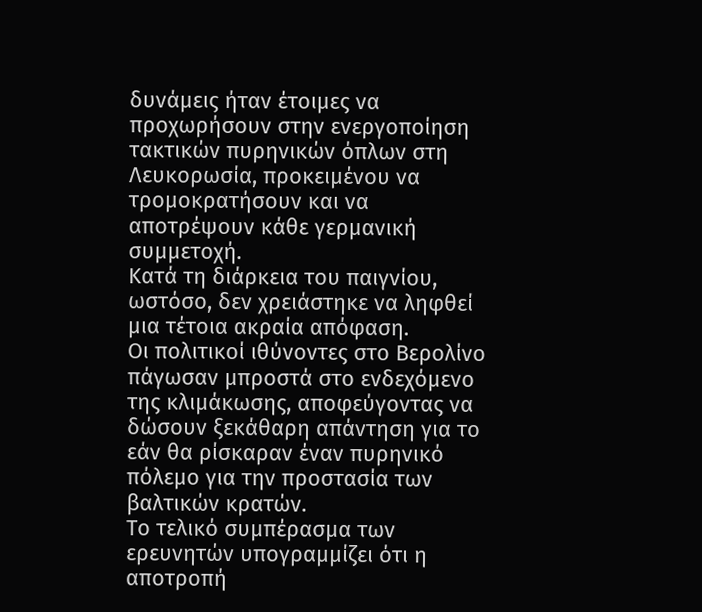δυνάμεις ήταν έτοιμες να προχωρήσουν στην ενεργοποίηση τακτικών πυρηνικών όπλων στη Λευκορωσία, προκειμένου να τρομοκρατήσουν και να αποτρέψουν κάθε γερμανική συμμετοχή.
Κατά τη διάρκεια του παιγνίου, ωστόσο, δεν χρειάστηκε να ληφθεί μια τέτοια ακραία απόφαση.
Οι πολιτικοί ιθύνοντες στο Βερολίνο πάγωσαν μπροστά στο ενδεχόμενο της κλιμάκωσης, αποφεύγοντας να δώσουν ξεκάθαρη απάντηση για το εάν θα ρίσκαραν έναν πυρηνικό πόλεμο για την προστασία των βαλτικών κρατών.
Το τελικό συμπέρασμα των ερευνητών υπογραμμίζει ότι η αποτροπή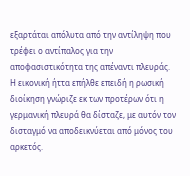εξαρτάται απόλυτα από την αντίληψη που τρέφει ο αντίπαλος για την αποφασιστικότητα της απέναντι πλευράς.
Η εικονική ήττα επήλθε επειδή η ρωσική διοίκηση γνώριζε εκ των προτέρων ότι η γερμανική πλευρά θα δίσταζε, με αυτόν τον δισταγμό να αποδεικνύεται από μόνος του αρκετός.